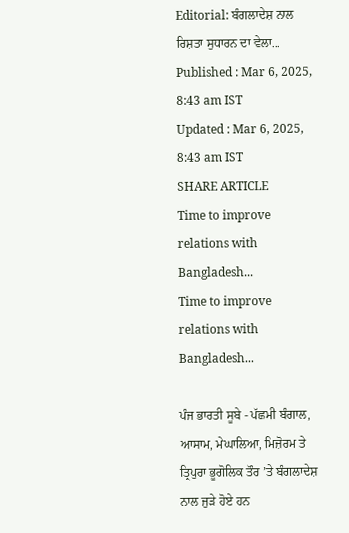Editorial: ਬੰਗਲਾਦੇਸ਼ ਨਾਲ ਰਿਸ਼ਤਾ ਸੁਧਾਰਨ ਦਾ ਵੇਲਾ...
Published : Mar 6, 2025, 8:43 am IST
Updated : Mar 6, 2025, 8:43 am IST
SHARE ARTICLE
Time to improve relations with Bangladesh...
Time to improve relations with Bangladesh...

ਪੰਜ ਭਾਰਤੀ ਸੂਬੇ - ਪੱਛਮੀ ਬੰਗਾਲ, ਆਸਾਮ, ਮੇਘਾਲਿਆ, ਮਿਜ਼ੋਰਮ ਤੇ ਤ੍ਰਿਪੁਰਾ ਭੂਗੋਲਿਕ ਤੌਰ ’ਤੇ ਬੰਗਲਾਦੇਸ਼ ਨਾਲ ਜੁੜੇ ਹੋਏ ਹਨ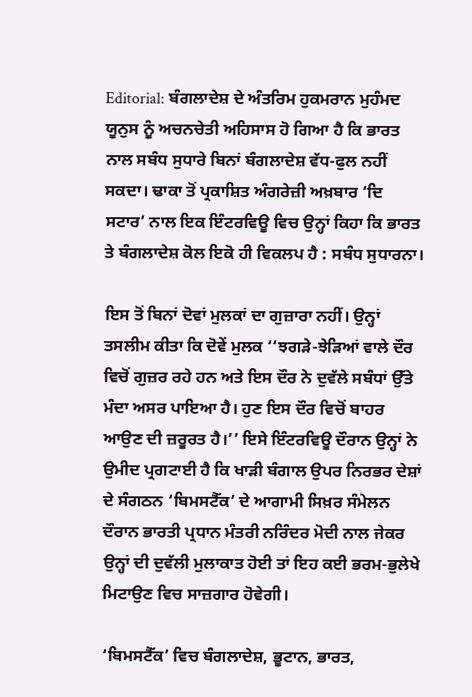Editorial: ਬੰਗਲਾਦੇਸ਼ ਦੇ ਅੰਤਰਿਮ ਹੁਕਮਰਾਨ ਮੁਹੰਮਦ ਯੂਨੁਸ ਨੂੰ ਅਚਨਚੇਤੀ ਅਹਿਸਾਸ ਹੋ ਗਿਆ ਹੈ ਕਿ ਭਾਰਤ ਨਾਲ ਸਬੰਧ ਸੁਧਾਰੇ ਬਿਨਾਂ ਬੰਗਲਾਦੇਸ਼ ਵੱਧ-ਫੁਲ ਨਹੀਂ ਸਕਦਾ। ਢਾਕਾ ਤੋਂ ਪ੍ਰਕਾਸ਼ਿਤ ਅੰਗਰੇਜ਼ੀ ਅਖ਼ਬਾਰ ‘ਦਿ ਸਟਾਰ’ ਨਾਲ ਇਕ ਇੰਟਰਵਿਊ ਵਿਚ ਉਨ੍ਹਾਂ ਕਿਹਾ ਕਿ ਭਾਰਤ ਤੇ ਬੰਗਲਾਦੇਸ਼ ਕੋਲ ਇਕੋ ਹੀ ਵਿਕਲਪ ਹੈ : ਸਬੰਧ ਸੁਧਾਰਨਾ।

ਇਸ ਤੋਂ ਬਿਨਾਂ ਦੋਵਾਂ ਮੁਲਕਾਂ ਦਾ ਗੁਜ਼ਾਰਾ ਨਹੀਂ। ਉਨ੍ਹਾਂ ਤਸਲੀਮ ਕੀਤਾ ਕਿ ਦੋਵੇਂ ਮੁਲਕ ‘‘ਝਗੜੇ-ਝੇੜਿਆਂ ਵਾਲੇ ਦੌਰ ਵਿਚੋਂ ਗੁਜ਼ਰ ਰਹੇ ਹਨ ਅਤੇ ਇਸ ਦੌਰ ਨੇ ਦੁਵੱਲੇ ਸਬੰਧਾਂ ਉੱਤੇ ਮੰਦਾ ਅਸਰ ਪਾਇਆ ਹੈ। ਹੁਣ ਇਸ ਦੌਰ ਵਿਚੋਂ ਬਾਹਰ ਆਉਣ ਦੀ ਜ਼ਰੂਰਤ ਹੈ।’’ ਇਸੇ ਇੰਟਰਵਿਊ ਦੌਰਾਨ ਉਨ੍ਹਾਂ ਨੇ ਉਮੀਦ ਪ੍ਰਗਟਾਈ ਹੈ ਕਿ ਖਾੜੀ ਬੰਗਾਲ ਉਪਰ ਨਿਰਭਰ ਦੇਸ਼ਾਂ ਦੇ ਸੰਗਠਨ ‘ਬਿਮਸਟੈੱਕ’ ਦੇ ਆਗਾਮੀ ਸਿਖ਼ਰ ਸੰਮੇਲਨ ਦੌਰਾਨ ਭਾਰਤੀ ਪ੍ਰਧਾਨ ਮੰਤਰੀ ਨਰਿੰਦਰ ਮੋਦੀ ਨਾਲ ਜੇਕਰ ਉਨ੍ਹਾਂ ਦੀ ਦੁਵੱਲੀ ਮੁਲਾਕਾਤ ਹੋਈ ਤਾਂ ਇਹ ਕਈ ਭਰਮ-ਭੁਲੇਖੇ ਮਿਟਾਉਣ ਵਿਚ ਸਾਜ਼ਗਾਰ ਹੋਵੇਗੀ।

‘ਬਿਮਸਟੈੱਕ’ ਵਿਚ ਬੰਗਲਾਦੇਸ਼, ਭੂਟਾਨ, ਭਾਰਤ,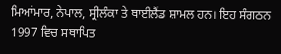ਮਿਆਂਮਾਰ, ਨੇਪਾਲ, ਸ੍ਰੀਲੰਕਾ ਤੇ ਥਾਈਲੈਂਡ ਸ਼ਾਮਲ ਹਨ। ਇਹ ਸੰਗਠਨ 1997 ਵਿਚ ਸਥਾਪਿਤ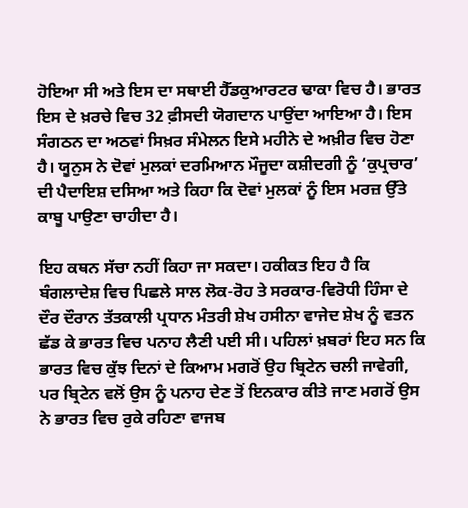ਹੋਇਆ ਸੀ ਅਤੇ ਇਸ ਦਾ ਸਥਾਈ ਹੈੱਡਕੁਆਰਟਰ ਢਾਕਾ ਵਿਚ ਹੈ। ਭਾਰਤ ਇਸ ਦੇ ਖ਼ਰਚੇ ਵਿਚ 32 ਫ਼ੀਸਦੀ ਯੋਗਦਾਨ ਪਾਉਂਦਾ ਆਇਆ ਹੈ। ਇਸ ਸੰਗਠਨ ਦਾ ਅਠਵਾਂ ਸਿਖ਼ਰ ਸੰਮੇਲਨ ਇਸੇ ਮਹੀਨੇ ਦੇ ਅਖ਼ੀਰ ਵਿਚ ਹੋਣਾ ਹੈ। ਯੂਨੁਸ ਨੇ ਦੋਵਾਂ ਮੁਲਕਾਂ ਦਰਮਿਆਨ ਮੌਜੂਦਾ ਕਸ਼ੀਦਗੀ ਨੂੰ ‘ਕੁਪ੍ਰਚਾਰ’ ਦੀ ਪੈਦਾਇਸ਼ ਦਸਿਆ ਅਤੇ ਕਿਹਾ ਕਿ ਦੋਵਾਂ ਮੁਲਕਾਂ ਨੂੰ ਇਸ ਮਰਜ਼ ਉੱਤੇ ਕਾਬੂ ਪਾਉਣਾ ਚਾਹੀਦਾ ਹੈ।

ਇਹ ਕਥਨ ਸੱਚਾ ਨਹੀਂ ਕਿਹਾ ਜਾ ਸਕਦਾ। ਹਕੀਕਤ ਇਹ ਹੈ ਕਿ ਬੰਗਲਾਦੇਸ਼ ਵਿਚ ਪਿਛਲੇ ਸਾਲ ਲੋਕ-ਰੋਹ ਤੇ ਸਰਕਾਰ-ਵਿਰੋਧੀ ਹਿੰਸਾ ਦੇ ਦੌਰ ਦੌਰਾਨ ਤੱਤਕਾਲੀ ਪ੍ਰਧਾਨ ਮੰਤਰੀ ਸ਼ੇਖ ਹਸੀਨਾ ਵਾਜੇਦ ਸ਼ੇਖ ਨੂੰ ਵਤਨ ਛੱਡ ਕੇ ਭਾਰਤ ਵਿਚ ਪਨਾਹ ਲੈਣੀ ਪਈ ਸੀ। ਪਹਿਲਾਂ ਖ਼ਬਰਾਂ ਇਹ ਸਨ ਕਿ ਭਾਰਤ ਵਿਚ ਕੁੱਝ ਦਿਨਾਂ ਦੇ ਕਿਆਮ ਮਗਰੋਂ ਉਹ ਬ੍ਰਿਟੇਨ ਚਲੀ ਜਾਵੇਗੀ, ਪਰ ਬ੍ਰਿਟੇਨ ਵਲੋਂ ਉਸ ਨੂੰ ਪਨਾਹ ਦੇਣ ਤੋਂ ਇਨਕਾਰ ਕੀਤੇ ਜਾਣ ਮਗਰੋਂ ਉਸ ਨੇ ਭਾਰਤ ਵਿਚ ਰੁਕੇ ਰਹਿਣਾ ਵਾਜਬ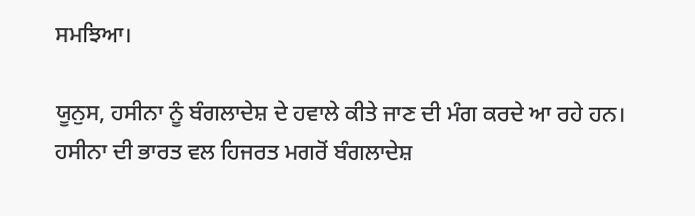ਸਮਝਿਆ।

ਯੂਨੁਸ, ਹਸੀਨਾ ਨੂੰ ਬੰਗਲਾਦੇਸ਼ ਦੇ ਹਵਾਲੇ ਕੀਤੇ ਜਾਣ ਦੀ ਮੰਗ ਕਰਦੇ ਆ ਰਹੇ ਹਨ। ਹਸੀਨਾ ਦੀ ਭਾਰਤ ਵਲ ਹਿਜਰਤ ਮਗਰੋਂ ਬੰਗਲਾਦੇਸ਼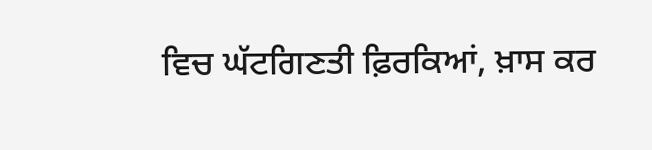ਵਿਚ ਘੱਟਗਿਣਤੀ ਫ਼ਿਰਕਿਆਂ, ਖ਼ਾਸ ਕਰ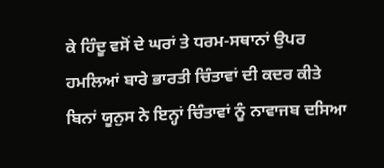ਕੇ ਹਿੰਦੂ ਵਸੋਂ ਦੇ ਘਰਾਂ ਤੇ ਧਰਮ-ਸਥਾਨਾਂ ਉਪਰ ਹਮਲਿਆਂ ਬਾਰੇ ਭਾਰਤੀ ਚਿੰਤਾਵਾਂ ਦੀ ਕਦਰ ਕੀਤੇ ਬਿਨਾਂ ਯੂਨੁਸ ਨੇ ਇਨ੍ਹਾਂ ਚਿੰਤਾਵਾਂ ਨੂੰ ਨਾਵਾਜਬ ਦਸਿਆ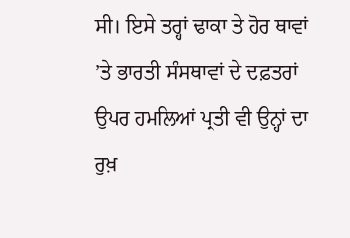ਸੀ। ਇਸੇ ਤਰ੍ਹਾਂ ਢਾਕਾ ਤੇ ਹੋਰ ਥਾਵਾਂ ’ਤੇ ਭਾਰਤੀ ਸੰਸਥਾਵਾਂ ਦੇ ਦਫ਼ਤਰਾਂ ਉਪਰ ਹਮਲਿਆਂ ਪ੍ਰਤੀ ਵੀ ਉਨ੍ਹਾਂ ਦਾ ਰੁਖ਼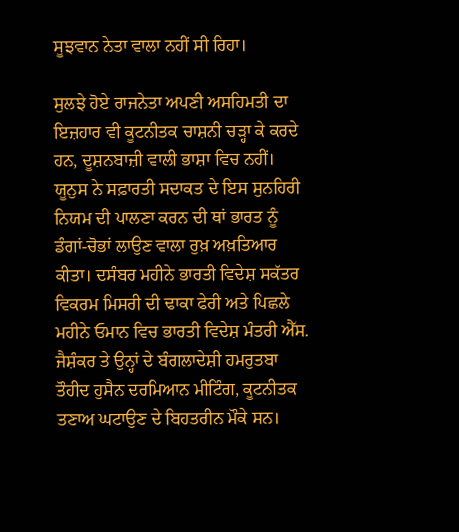ਸੂਝਵਾਨ ਨੇਤਾ ਵਾਲਾ ਨਹੀਂ ਸੀ ਰਿਹਾ।

ਸੁਲਝੇ ਹੋਏ ਰਾਜਨੇਤਾ ਅਪਣੀ ਅਸਹਿਮਤੀ ਦਾ ਇਜ਼ਹਾਰ ਵੀ ਕੂਟਨੀਤਕ ਚਾਸ਼ਨੀ ਚੜ੍ਹਾ ਕੇ ਕਰਦੇ ਹਨ, ਦੂਸ਼ਨਬਾਜ਼ੀ ਵਾਲੀ ਭਾਸ਼ਾ ਵਿਚ ਨਹੀਂ। ਯੂਨੁਸ ਨੇ ਸਫ਼ਾਰਤੀ ਸਦਾਕਤ ਦੇ ਇਸ ਸੁਨਹਿਰੀ ਨਿਯਮ ਦੀ ਪਾਲਣਾ ਕਰਨ ਦੀ ਥਾਂ ਭਾਰਤ ਨੂੰ ਡੰਗਾਂ-ਚੋਭਾਂ ਲਾਉਣ ਵਾਲਾ ਰੁਖ਼ ਅਖ਼ਤਿਆਰ ਕੀਤਾ। ਦਸੰਬਰ ਮਹੀਨੇ ਭਾਰਤੀ ਵਿਦੇਸ਼ ਸਕੱਤਰ ਵਿਕਰਮ ਮਿਸਰੀ ਦੀ ਢਾਕਾ ਫੇਰੀ ਅਤੇ ਪਿਛਲੇ ਮਹੀਨੇ ਓਮਾਨ ਵਿਚ ਭਾਰਤੀ ਵਿਦੇਸ਼ ਮੰਤਰੀ ਐੱਸ. ਜੈਸ਼ੰਕਰ ਤੇ ਉਨ੍ਹਾਂ ਦੇ ਬੰਗਲਾਦੇਸ਼ੀ ਹਮਰੁਤਬਾ ਤੌਹੀਦ ਹੁਸੈਨ ਦਰਮਿਆਨ ਮੀਟਿੰਗ, ਕੂਟਨੀਤਕ ਤਣਾਅ ਘਟਾਉਣ ਦੇ ਬਿਹਤਰੀਨ ਮੌਕੇ ਸਨ।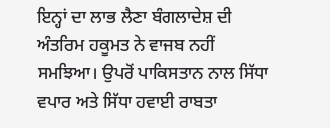ਇਨ੍ਹਾਂ ਦਾ ਲਾਭ ਲੈਣਾ ਬੰਗਲਾਦੇਸ਼ ਦੀ ਅੰਤਰਿਮ ਹਕੂਮਤ ਨੇ ਵਾਜਬ ਨਹੀਂ ਸਮਝਿਆ। ਉਪਰੋਂ ਪਾਕਿਸਤਾਨ ਨਾਲ ਸਿੱਧਾ ਵਪਾਰ ਅਤੇ ਸਿੱਧਾ ਹਵਾਈ ਰਾਬਤਾ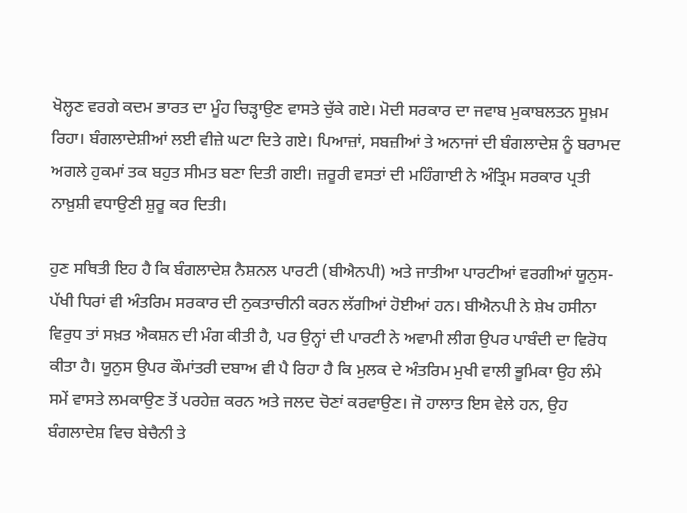ਖੋਲ੍ਹਣ ਵਰਗੇ ਕਦਮ ਭਾਰਤ ਦਾ ਮੂੰਹ ਚਿੜ੍ਹਾਉਣ ਵਾਸਤੇ ਚੁੱਕੇ ਗਏ। ਮੋਦੀ ਸਰਕਾਰ ਦਾ ਜਵਾਬ ਮੁਕਾਬਲਤਨ ਸੂਖ਼ਮ ਰਿਹਾ। ਬੰਗਲਾਦੇਸ਼ੀਆਂ ਲਈ ਵੀਜ਼ੇ ਘਟਾ ਦਿਤੇ ਗਏ। ਪਿਆਜ਼ਾਂ, ਸਬਜ਼ੀਆਂ ਤੇ ਅਨਾਜਾਂ ਦੀ ਬੰਗਲਾਦੇਸ਼ ਨੂੰ ਬਰਾਮਦ ਅਗਲੇ ਹੁਕਮਾਂ ਤਕ ਬਹੁਤ ਸੀਮਤ ਬਣਾ ਦਿਤੀ ਗਈ। ਜ਼ਰੂਰੀ ਵਸਤਾਂ ਦੀ ਮਹਿੰਗਾਈ ਨੇ ਅੰਤ੍ਰਿਮ ਸਰਕਾਰ ਪ੍ਰਤੀ ਨਾਖ਼ੁਸ਼ੀ ਵਧਾਉਣੀ ਸ਼ੁਰੂ ਕਰ ਦਿਤੀ।

ਹੁਣ ਸਥਿਤੀ ਇਹ ਹੈ ਕਿ ਬੰਗਲਾਦੇਸ਼ ਨੈਸ਼ਨਲ ਪਾਰਟੀ (ਬੀਐਨਪੀ) ਅਤੇ ਜਾਤੀਆ ਪਾਰਟੀਆਂ ਵਰਗੀਆਂ ਯੂਨੁਸ-ਪੱਖੀ ਧਿਰਾਂ ਵੀ ਅੰਤਰਿਮ ਸਰਕਾਰ ਦੀ ਨੁਕਤਾਚੀਨੀ ਕਰਨ ਲੱਗੀਆਂ ਹੋਈਆਂ ਹਨ। ਬੀਐਨਪੀ ਨੇ ਸ਼ੇਖ ਹਸੀਨਾ ਵਿਰੁਧ ਤਾਂ ਸਖ਼ਤ ਐਕਸ਼ਨ ਦੀ ਮੰਗ ਕੀਤੀ ਹੈ, ਪਰ ਉਨ੍ਹਾਂ ਦੀ ਪਾਰਟੀ ਨੇ ਅਵਾਮੀ ਲੀਗ ਉਪਰ ਪਾਬੰਦੀ ਦਾ ਵਿਰੋਧ ਕੀਤਾ ਹੈ। ਯੂਨੁਸ ਉਪਰ ਕੌਮਾਂਤਰੀ ਦਬਾਅ ਵੀ ਪੈ ਰਿਹਾ ਹੈ ਕਿ ਮੁਲਕ ਦੇ ਅੰਤਰਿਮ ਮੁਖੀ ਵਾਲੀ ਭੂਮਿਕਾ ਉਹ ਲੰਮੇ ਸਮੇਂ ਵਾਸਤੇ ਲਮਕਾਉਣ ਤੋਂ ਪਰਹੇਜ਼ ਕਰਨ ਅਤੇ ਜਲਦ ਚੋਣਾਂ ਕਰਵਾਉਣ। ਜੋ ਹਾਲਾਤ ਇਸ ਵੇਲੇ ਹਨ, ਉਹ ਬੰਗਲਾਦੇਸ਼ ਵਿਚ ਬੇਚੈਨੀ ਤੇ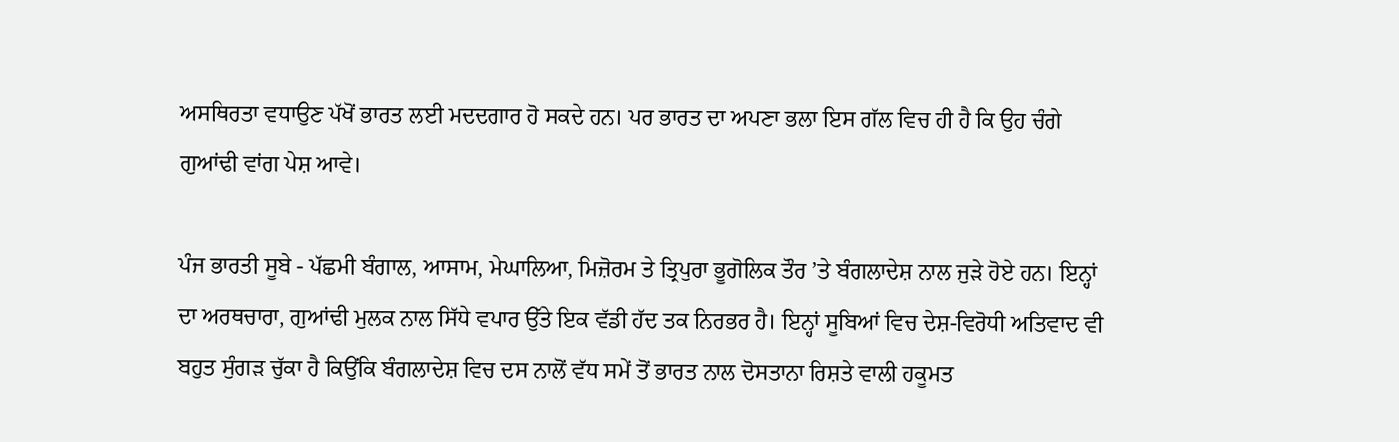ਅਸਥਿਰਤਾ ਵਧਾਉਣ ਪੱਖੋਂ ਭਾਰਤ ਲਈ ਮਦਦਗਾਰ ਹੋ ਸਕਦੇ ਹਨ। ਪਰ ਭਾਰਤ ਦਾ ਅਪਣਾ ਭਲਾ ਇਸ ਗੱਲ ਵਿਚ ਹੀ ਹੈ ਕਿ ਉਹ ਚੰਗੇ ਗੁਆਂਢੀ ਵਾਂਗ ਪੇਸ਼ ਆਵੇ।

ਪੰਜ ਭਾਰਤੀ ਸੂਬੇ - ਪੱਛਮੀ ਬੰਗਾਲ, ਆਸਾਮ, ਮੇਘਾਲਿਆ, ਮਿਜ਼ੋਰਮ ਤੇ ਤ੍ਰਿਪੁਰਾ ਭੂਗੋਲਿਕ ਤੌਰ ’ਤੇ ਬੰਗਲਾਦੇਸ਼ ਨਾਲ ਜੁੜੇ ਹੋਏ ਹਨ। ਇਨ੍ਹਾਂ ਦਾ ਅਰਥਚਾਰਾ, ਗੁਆਂਢੀ ਮੁਲਕ ਨਾਲ ਸਿੱਧੇ ਵਪਾਰ ਉੱਤੇ ਇਕ ਵੱਡੀ ਹੱਦ ਤਕ ਨਿਰਭਰ ਹੈ। ਇਨ੍ਹਾਂ ਸੂਬਿਆਂ ਵਿਚ ਦੇਸ਼-ਵਿਰੋਧੀ ਅਤਿਵਾਦ ਵੀ ਬਹੁਤ ਸੁੰਗੜ ਚੁੱਕਾ ਹੈ ਕਿਉਂਕਿ ਬੰਗਲਾਦੇਸ਼ ਵਿਚ ਦਸ ਨਾਲੋਂ ਵੱਧ ਸਮੇਂ ਤੋਂ ਭਾਰਤ ਨਾਲ ਦੋਸਤਾਨਾ ਰਿਸ਼ਤੇ ਵਾਲੀ ਹਕੂਮਤ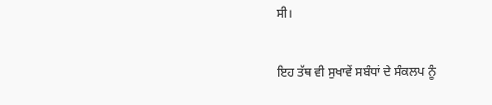ਸੀ।

ਇਹ ਤੱਥ ਵੀ ਸੁਖਾਵੇਂ ਸਬੰਧਾਂ ਦੇ ਸੰਕਲਪ ਨੂੰ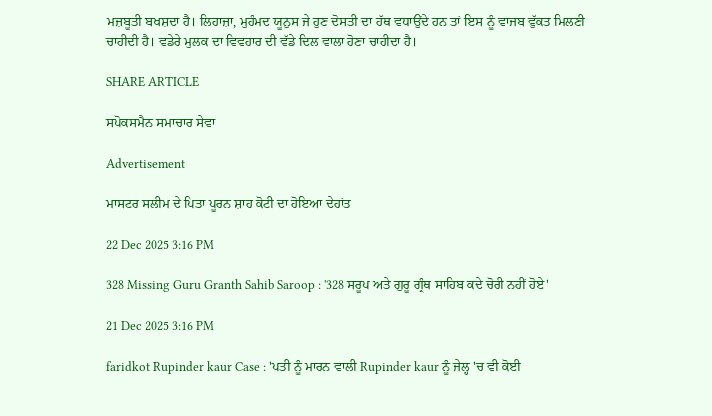ਮਜ਼ਬੂਤੀ ਬਖਸ਼ਦਾ ਹੈ। ਲਿਹਾਜ਼ਾ, ਮੁਹੰਮਦ ਯੂਨੁਸ ਜੇ ਹੁਣ ਦੋਸਤੀ ਦਾ ਹੱਥ ਵਧਾਉਂਦੇ ਹਨ ਤਾਂ ਇਸ ਨੂੰ ਵਾਜਬ ਵੁੱਕਤ ਮਿਲਣੀ ਚਾਹੀਦੀ ਹੈ। ਵਡੇਰੇ ਮੁਲਕ ਦਾ ਵਿਵਹਾਰ ਦੀ ਵੱਡੇ ਦਿਲ ਵਾਲਾ ਹੋਣਾ ਚਾਹੀਦਾ ਹੈ।

SHARE ARTICLE

ਸਪੋਕਸਮੈਨ ਸਮਾਚਾਰ ਸੇਵਾ

Advertisement

ਮਾਸਟਰ ਸਲੀਮ ਦੇ ਪਿਤਾ ਪੂਰਨ ਸ਼ਾਹ ਕੋਟੀ ਦਾ ਹੋਇਆ ਦੇਹਾਂਤ

22 Dec 2025 3:16 PM

328 Missing Guru Granth Sahib Saroop : '328 ਸਰੂਪ ਅਤੇ ਗੁਰੂ ਗ੍ਰੰਥ ਸਾਹਿਬ ਕਦੇ ਚੋਰੀ ਨਹੀਂ ਹੋਏ'

21 Dec 2025 3:16 PM

faridkot Rupinder kaur Case : 'ਪਤੀ ਨੂੰ ਮਾਰਨ ਵਾਲੀ Rupinder kaur ਨੂੰ ਜੇਲ੍ਹ 'ਚ ਵੀ ਕੋਈ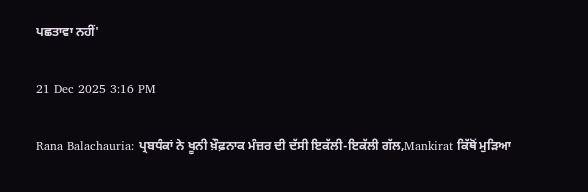ਪਛਤਾਵਾ ਨਹੀਂ'

21 Dec 2025 3:16 PM

Rana Balachauria: ਪ੍ਰਬਧੰਕਾਂ ਨੇ ਖੂਨੀ ਖ਼ੌਫ਼ਨਾਕ ਮੰਜ਼ਰ ਦੀ ਦੱਸੀ ਇਕੱਲੀ-ਇਕੱਲੀ ਗੱਲ,Mankirat ਕਿੱਥੋਂ ਮੁੜਿਆ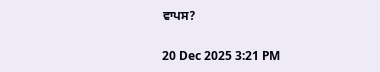ਵਾਪਸ?

20 Dec 2025 3:21 PM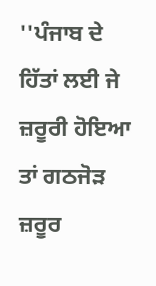''ਪੰਜਾਬ ਦੇ ਹਿੱਤਾਂ ਲਈ ਜੇ ਜ਼ਰੂਰੀ ਹੋਇਆ ਤਾਂ ਗਠਜੋੜ ਜ਼ਰੂਰ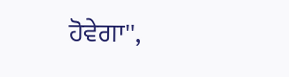ਹੋਵੇਗਾ'',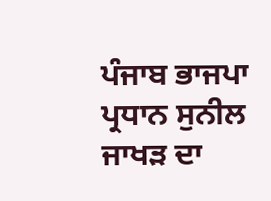ਪੰਜਾਬ ਭਾਜਪਾ ਪ੍ਰਧਾਨ ਸੁਨੀਲ ਜਾਖੜ ਦਾ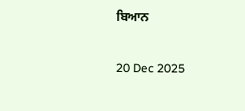ਬਿਆਨ

20 Dec 2025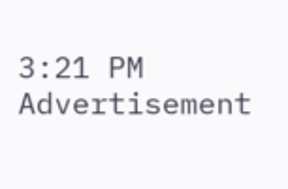3:21 PM
Advertisement